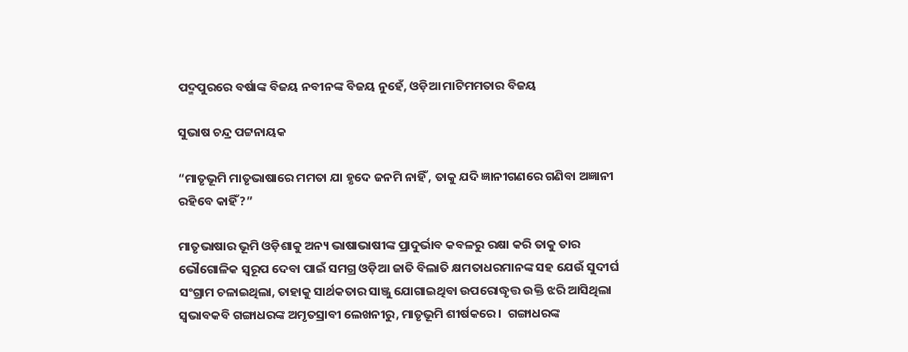ପଦ୍ମପୁରରେ ବର୍ଷାଙ୍କ ବିଜୟ ନବୀନଙ୍କ ବିଜୟ ନୁହେଁ, ଓଡ଼ିଆ ମାଟିମମତାର ବିଜୟ

ସୁଭାଷ ଚନ୍ଦ୍ର ପଟ୍ଟନାୟକ

“ମାତୃଭୂମି ମାତୃଭାଷାରେ ମମତା ଯା ହୃଦେ ଜନମି ନାହିଁ , ତାକୁ ଯଦି ଜ୍ଞାନୀଗଣରେ ଗଣିବା ଅଜ୍ଞାନୀ ରହିବେ କାହିଁ?”

ମାତୃଭାଷାର ଭୂମି ଓଡ଼ିଶାକୁ ଅନ୍ୟ ଭାଷାଭାଷୀଙ୍କ ପ୍ରାଦୁର୍ଭାବ କବଳରୁ ରକ୍ଷା କରି ତାକୁ ତାର ଭୌଗୋଳିକ ସ୍ୱରୂପ ଦେବା ପାଇଁ ସମଗ୍ର ଓଡ଼ିଆ ଜାତି ବିଲାତି କ୍ଷମତାଧରମାନଙ୍କ ସହ ଯେଉଁ ସୁଦୀର୍ଘ ସଂଗ୍ରାମ ଚଳାଇଥିଲା, ତାହାକୁ ସାର୍ଥକତାର ସାଞ୍ଜୁ ଯୋଗାଇଥିବା ଉପରୋଦ୍ଧୃତ୍ତ ଉକ୍ତି ଝରି ଆସିଥିଲା ସ୍ୱଭାବକବି ଗଙ୍ଗାଧରଙ୍କ ଅମୃତସ୍ରାବୀ ଲେଖନୀରୁ, ମାତୃଭୂମି ଶୀର୍ଷକରେ ।  ଗଙ୍ଗାଧରଙ୍କ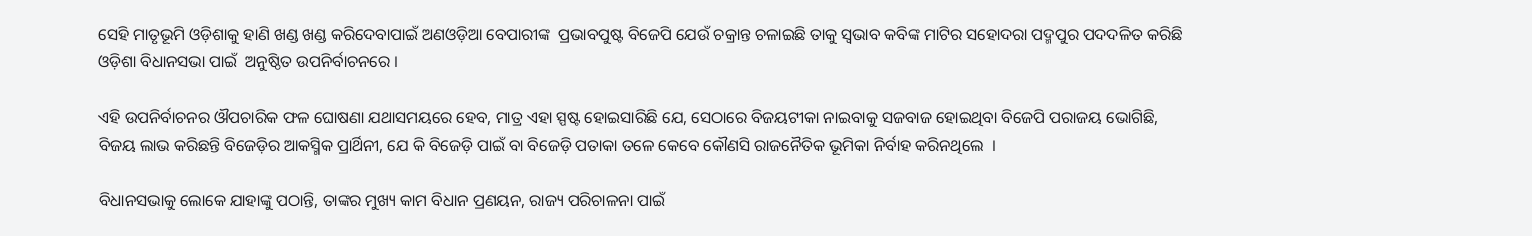ସେହି ମାତୃଭୂମି ଓଡ଼ିଶାକୁ ହାଣି ଖଣ୍ଡ ଖଣ୍ଡ କରିଦେବାପାଇଁ ଅଣଓଡ଼ିଆ ବେପାରୀଙ୍କ  ପ୍ରଭାବପୁଷ୍ଟ ବିଜେପି ଯେଉଁ ଚକ୍ରାନ୍ତ ଚଳାଇଛି ତାକୁ ସ୍ଵଭାବ କବିଙ୍କ ମାଟିର ସହୋଦରା ପଦ୍ମପୁର ପଦଦଳିତ କରିଛି  ଓଡ଼ିଶା ବିଧାନସଭା ପାଇଁ  ଅନୁଷ୍ଠିତ ଉପନିର୍ବାଚନରେ ।

ଏହି ଉପନିର୍ବାଚନର ଔପଚାରିକ ଫଳ ଘୋଷଣା ଯଥାସମୟରେ ହେବ, ମାତ୍ର ଏହା ସ୍ପଷ୍ଟ ହୋଇସାରିଛି ଯେ, ସେଠାରେ ବିଜୟଟୀକା ନାଇବାକୁ ସଜବାଜ ହୋଇଥିବା ବିଜେପି ପରାଜୟ ଭୋଗିଛି, ବିଜୟ ଲାଭ କରିଛନ୍ତି ବିଜେଡ଼ିର ଆକସ୍ମିକ ପ୍ରାର୍ଥିନୀ, ଯେ କି ବିଜେଡ଼ି ପାଇଁ ବା ବିଜେଡ଼ି ପତାକା ତଳେ କେବେ କୌଣସି ରାଜନୈତିକ ଭୂମିକା ନିର୍ବାହ କରିନଥିଲେ  ।

ବିଧାନସଭାକୁ ଲୋକେ ଯାହାଙ୍କୁ ପଠାନ୍ତି, ତାଙ୍କର ମୁଖ୍ୟ କାମ ବିଧାନ ପ୍ରଣୟନ, ରାଜ୍ୟ ପରିଚାଳନା ପାଇଁ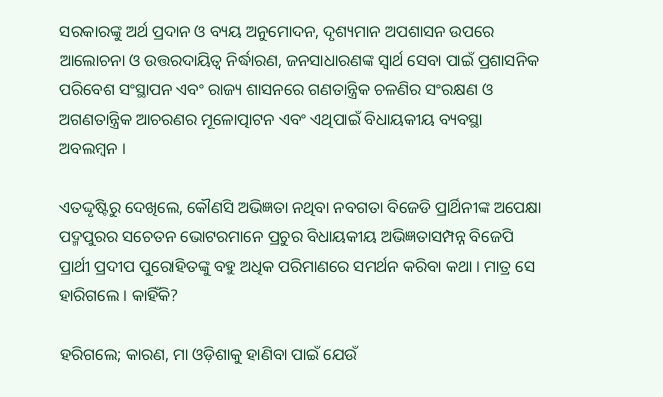ସରକାରଙ୍କୁ ଅର୍ଥ ପ୍ରଦାନ ଓ ବ୍ୟୟ ଅନୁମୋଦନ, ଦୃଶ୍ୟମାନ ଅପଶାସନ ଉପରେ ଆଲୋଚନା ଓ ଉତ୍ତରଦାୟିତ୍ଵ ନିର୍ଦ୍ଧାରଣ, ଜନସାଧାରଣଙ୍କ ସ୍ଵାର୍ଥ ସେବା ପାଇଁ ପ୍ରଶାସନିକ ପରିବେଶ ସଂସ୍ଥାପନ ଏବଂ ରାଜ୍ୟ ଶାସନରେ ଗଣତାନ୍ତ୍ରିକ ଚଳଣିର ସଂରକ୍ଷଣ ଓ ଅଗଣତାନ୍ତ୍ରିକ ଆଚରଣର ମୂଳୋତ୍ପାଟନ ଏବଂ ଏଥିପାଇଁ ବିଧାୟକୀୟ ବ୍ୟବସ୍ଥା ଅବଲମ୍ବନ ।

ଏତଦ୍ଦୃଷ୍ଟିରୁ ଦେଖିଲେ, କୌଣସି ଅଭିଜ୍ଞତା ନଥିବା ନବଗତା ବିଜେଡି ପ୍ରାର୍ଥିନୀଙ୍କ ଅପେକ୍ଷା ପଦ୍ମପୁରର ସଚେତନ ଭୋଟରମାନେ ପ୍ରଚୁର ବିଧାୟକୀୟ ଅଭିଜ୍ଞତାସମ୍ପନ୍ନ ବିଜେପି ପ୍ରାର୍ଥୀ ପ୍ରଦୀପ ପୁରୋହିତଙ୍କୁ ବହୁ ଅଧିକ ପରିମାଣରେ ସମର୍ଥନ କରିବା କଥା । ମାତ୍ର ସେ ହାରିଗଲେ । କାହିଁକି?

ହରିଗଲେ; କାରଣ, ମା ଓଡ଼ିଶାକୁ ହାଣିବା ପାଇଁ ଯେଉଁ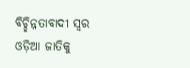ବିଚ୍ଛିନ୍ନତାବାଦୀ ସ୍ଵର ଓଡ଼ିଆ ଜାତିକୁ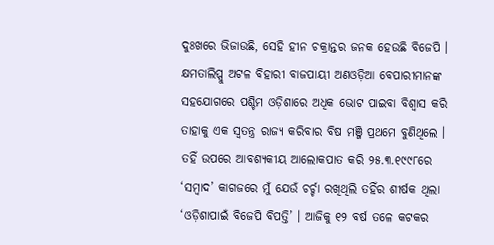ଦୁଃଖରେ ଭିଜାଉଛି, ସେହି ହୀନ ଚକ୍ରାନ୍ତର ଜନକ ହେଉଛି ବିଜେପି । କ୍ଷମତାଲିପ୍ସୁ ଅଟଳ ବିହାରୀ ବାଜପାୟୀ ଅଣଓଡ଼ିଆ ବେପାରୀମାନଙ୍କ ସହଯୋଗରେ ପଶ୍ଚିମ ଓଡ଼ିଶାରେ ଅଧିକ ଭୋଟ ପାଇବା ବିଶ୍ଵାସ କରି ତାହାକୁ ଏକ ସ୍ଵତନ୍ତ୍ର ରାଜ୍ୟ କରିବାର ବିଷ ମଞ୍ଜି ପ୍ରଥମେ ବୁଣିଥିଲେ । ତହିଁ ଉପରେ ଆବଶ୍ୟକୀୟ ଆଲୋକପାତ କରି ୨୫.୩.୧୯୯୮ରେ ‘ସମ୍ବାଦ’ କାଗଜରେ ମୁଁ ଯେଉଁ ଚର୍ଚ୍ଚା ରଖିଥିଲି ତହିଁର ଶୀର୍ଷକ ଥିଲା ‘ଓଡ଼ିଶାପାଇଁ ବିଜେପି ବିପତ୍ତି’ । ଆଜିକୁ ୧୨ ବର୍ଷ ତଳେ କଟକର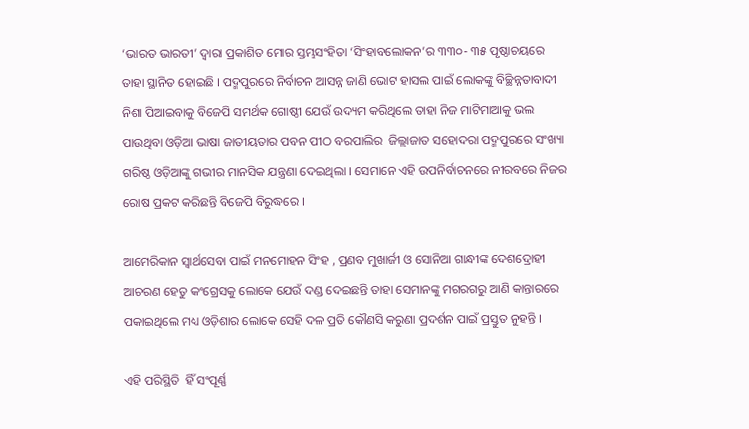‘ଭାରତ ଭାରତୀ’ ଦ୍ଵାରା ପ୍ରକାଶିତ ମୋର ସ୍ତମ୍ଭସଂହିତା ‘ସିଂହାବଲୋକନ’ର ୩୩୦- ୩୫ ପୃଷ୍ଠାଚୟରେ ତାହା ସ୍ଥାନିତ ହୋଇଛି । ପଦ୍ମପୁରରେ ନିର୍ବାଚନ ଆସନ୍ନ ଜାଣି ଭୋଟ ହାସଲ ପାଇଁ ଲୋକଙ୍କୁ ବିଚ୍ଛିନ୍ନତାବାଦୀ ନିଶା ପିଆଇବାକୁ ବିଜେପି ସମର୍ଥକ ଗୋଷ୍ଠୀ ଯେଉଁ ଉଦ୍ୟମ କରିଥିଲେ ତାହା ନିଜ ମାଟିମାଆକୁ ଭଲ ପାଉଥିବା ଓଡ଼ିଆ ଭାଷା ଜାତୀୟତାର ପବନ ପୀଠ ବରପାଲିର  ଜିଲ୍ଲାଜାତ ସହୋଦରା ପଦ୍ମପୁରରେ ସଂଖ୍ୟା ଗରିଷ୍ଠ ଓଡ଼ିଆଙ୍କୁ ଗଭୀର ମାନସିକ ଯନ୍ତ୍ରଣା ଦେଇଥିଲା । ସେମାନେ ଏହି ଉପନିର୍ବାଚନରେ ନୀରବରେ ନିଜର ରୋଷ ପ୍ରକଟ କରିଛନ୍ତି ବିଜେପି ବିରୁଦ୍ଧରେ ।

ଆମେରିକାନ ସ୍ଵାର୍ଥସେବା ପାଇଁ ମନମୋହନ ସିଂହ , ପ୍ରଣବ ମୁଖାର୍ଜୀ ଓ ସୋନିଆ ଗାନ୍ଧୀଙ୍କ ଦେଶଦ୍ରୋହୀ ଆଚରଣ ହେତୁ କଂଗ୍ରେସକୁ ଲୋକେ ଯେଉଁ ଦଣ୍ଡ ଦେଇଛନ୍ତି ତାହା ସେମାନଙ୍କୁ ମଗରଗରୁ ଆଣି କାନ୍ତାରରେ ପକାଇଥିଲେ ମଧ୍ୟ ଓଡ଼ିଶାର ଲୋକେ ସେହି ଦଳ ପ୍ରତି କୌଣସି କରୁଣା ପ୍ରଦର୍ଶନ ପାଇଁ ପ୍ରସ୍ତୁତ ନୁହନ୍ତି ।

ଏହି ପରିସ୍ଥିତି  ହିଁ ସଂପୂର୍ଣ୍ଣ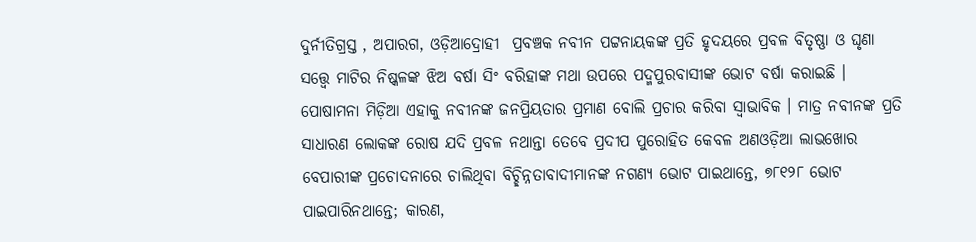ଦୁର୍ନୀତିଗ୍ରସ୍ତ , ଅପାରଗ, ଓଡ଼ିଆଦ୍ରୋହୀ  ପ୍ରବଞ୍ଚକ ନବୀନ ପଟ୍ଟନାୟକଙ୍କ ପ୍ରତି ହୃଦୟରେ ପ୍ରବଳ ବିତୃଷ୍ଣା ଓ ଘୃଣା ସତ୍ତ୍ୱେ ମାଟିର ନିଷ୍କଳଙ୍କ ଝିଅ ବର୍ଷା ସିଂ ବରିହାଙ୍କ ମଥା ଉପରେ ପଦ୍ମପୁରବାସୀଙ୍କ ଭୋଟ ବର୍ଷା କରାଇଛି । ପୋଷାମନା ମିଡ଼ିଆ ଏହାକୁ ନବୀନଙ୍କ ଜନପ୍ରିୟତାର ପ୍ରମାଣ ବୋଲି ପ୍ରଚାର କରିବା ସ୍ଵାଭାବିକ । ମାତ୍ର ନବୀନଙ୍କ ପ୍ରତି ସାଧାରଣ ଲୋକଙ୍କ ରୋଷ ଯଦି ପ୍ରବଳ ନଥାନ୍ତା ତେବେ ପ୍ରଦୀପ ପୁରୋହିତ କେବଳ ଅଣଓଡ଼ିଆ ଲାଭଖୋର ବେପାରୀଙ୍କ ପ୍ରଚୋଦନାରେ ଚାଲିଥିବା ବିଚ୍ଛିନ୍ନତାବାଦୀମାନଙ୍କ ନଗଣ୍ୟ ଭୋଟ ପାଇଥାନ୍ତେ, ୭୮୧୨୮ ଭୋଟ ପାଇପାରିନଥାନ୍ତେ; କାରଣ,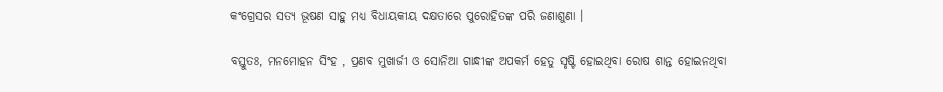କଂଗ୍ରେସର ସତ୍ୟ ଭୂଷଣ ସାହୁ ମଧ୍ୟ ବିଧାୟକୀୟ ଦକ୍ଷତାରେ ପୁରୋହିତଙ୍କ ପରି ଜଣାଶୁଣା ।

ବସ୍ତୁତଃ, ମନମୋହନ ସିଂହ , ପ୍ରଣବ ମୁଖାର୍ଜୀ ଓ ସୋନିଆ ଗାନ୍ଧୀଙ୍କ ଅପକର୍ମ ହେତୁ ସୃଷ୍ଟି ହୋଇଥିବା ରୋଷ ଶାନ୍ତ ହୋଇନଥିବା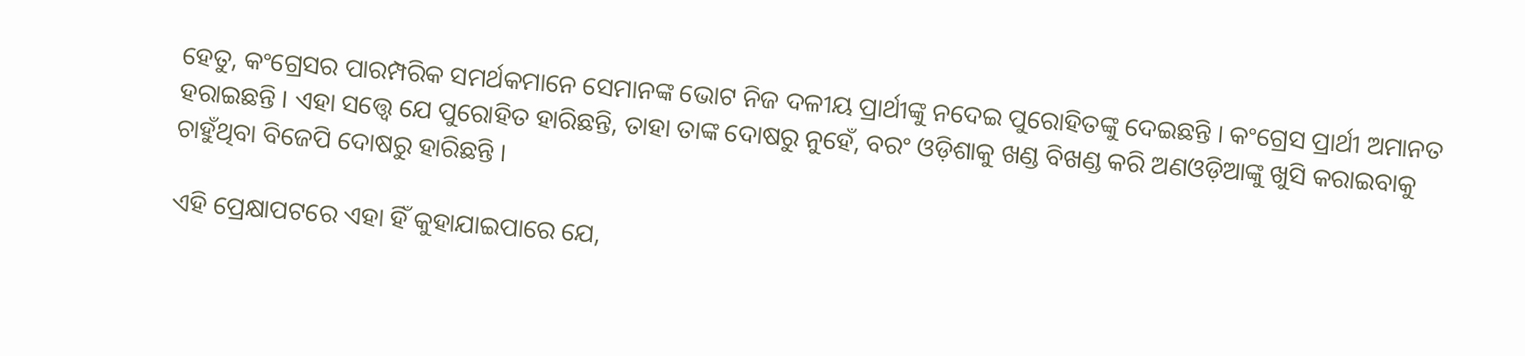ହେତୁ, କଂଗ୍ରେସର ପାରମ୍ପରିକ ସମର୍ଥକମାନେ ସେମାନଙ୍କ ଭୋଟ ନିଜ ଦଳୀୟ ପ୍ରାର୍ଥୀଙ୍କୁ ନଦେଇ ପୁରୋହିତଙ୍କୁ ଦେଇଛନ୍ତି । କଂଗ୍ରେସ ପ୍ରାର୍ଥୀ ଅମାନତ ହରାଇଛନ୍ତି । ଏହା ସତ୍ତ୍ୱେ ଯେ ପୁରୋହିତ ହାରିଛନ୍ତି, ତାହା ତାଙ୍କ ଦୋଷରୁ ନୁହେଁ, ବରଂ ଓଡ଼ିଶାକୁ ଖଣ୍ଡ ବିଖଣ୍ଡ କରି ଅଣଓଡ଼ିଆଙ୍କୁ ଖୁସି କରାଇବାକୁ ଚାହୁଁଥିବା ବିଜେପି ଦୋଷରୁ ହାରିଛନ୍ତି ।

ଏହି ପ୍ରେକ୍ଷାପଟରେ ଏହା ହିଁ କୁହାଯାଇପାରେ ଯେ,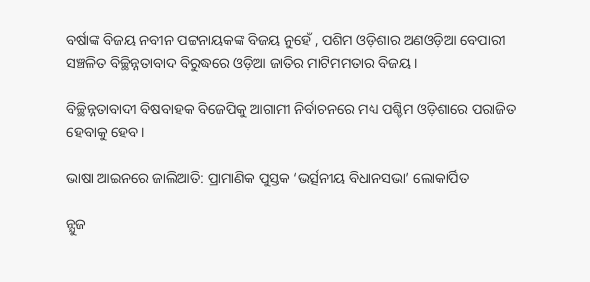ବର୍ଷାଙ୍କ ବିଜୟ ନବୀନ ପଟ୍ଟନାୟକଙ୍କ ବିଜୟ ନୁହେଁ , ପଶିମ ଓଡ଼ିଶାର ଅଣଓଡ଼ିଆ ବେପାରୀ ସଞ୍ଚଳିତ ବିଚ୍ଛିନ୍ନତାବାଦ ବିରୁଦ୍ଧରେ ଓଡ଼ିଆ ଜାତିର ମାଟିମମତାର ବିଜୟ ।

ବିଚ୍ଛିନ୍ନତାବାଦୀ ବିଷବାହକ ବିଜେପିକୁ ଆଗାମୀ ନିର୍ବାଚନରେ ମଧ୍ୟ ପଶ୍ଚିମ ଓଡ଼ିଶାରେ ପରାଜିତ ହେବାକୁ ହେବ।

ଭାଷା ଆଇନରେ ଜାଲିଆତି: ପ୍ରାମାଣିକ ପୁସ୍ତକ ‘ଭର୍ତ୍ସନୀୟ ବିଧାନସଭା’ ଲୋକାର୍ପିତ

ନ୍ଯୁଜ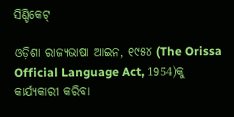ସିଣ୍ଡିକେଟ୍

ଓଡ଼ିଶା ରାଜ୍ଯଭାଷା ଆଇନ, ୧୯୫୪ (The Orissa Official Language Act, 1954)କୁ କାର୍ଯ୍ୟକାରୀ କରିବା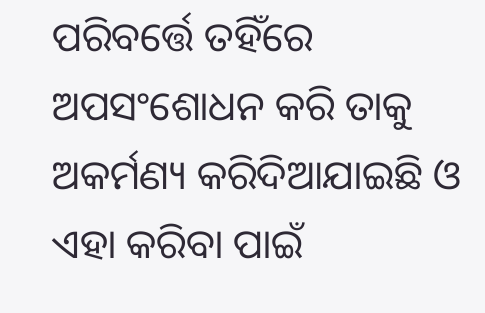ପରିବର୍ତ୍ତେ ତହିଁରେ  ଅପସଂଶୋଧନ କରି ତାକୁ ଅକର୍ମଣ୍ୟ କରିଦିଆଯାଇଛି ଓ ଏହା କରିବା ପାଇଁ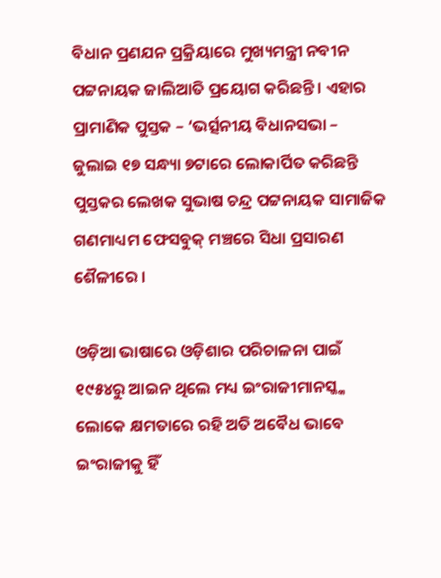ବିଧାନ ପ୍ରଣଯନ ପ୍ରକ୍ରିୟାରେ ମୁଖ୍ୟମନ୍ତ୍ରୀ ନବୀନ ପଟ୍ଟନାୟକ ଜାଲିଆତି ପ୍ରୟୋଗ କରିଛନ୍ତି । ଏହାର ପ୍ରାମାଣିକ ପୁସ୍ତକ – ‘ଭର୍ତ୍ସନୀୟ ବିଧାନସଭା – ଜୁଲାଇ ୧୭ ସନ୍ଧ୍ୟା ୭ଟାରେ ଲୋକାର୍ପିତ କରିଛନ୍ତି ପୁସ୍ତକର ଲେଖକ ସୁଭାଷ ଚନ୍ଦ୍ର ପଟ୍ଟନାୟକ ସାମାଜିକ ଗଣମାଧ୍ୟମ ଫେସବୁକ୍ ମଞ୍ଚରେ ସିଧା ପ୍ରସାରଣ ଶୈଳୀରେ ।

ଓଡ଼ିଆ ଭାଷାରେ ଓଡ଼ିଶାର ପରିଚାଳନା ପାଇଁ  ୧୯୫୪ରୁ ଆଇନ ଥିଲେ ମଧ୍ୟ ଇଂରାଜୀମାନସ୍କ୍କ ଲୋକେ କ୍ଷମତାରେ ରହି ଅତି ଅବୈଧ ଭାବେ ଇଂରାଜୀକୁ ହିଁ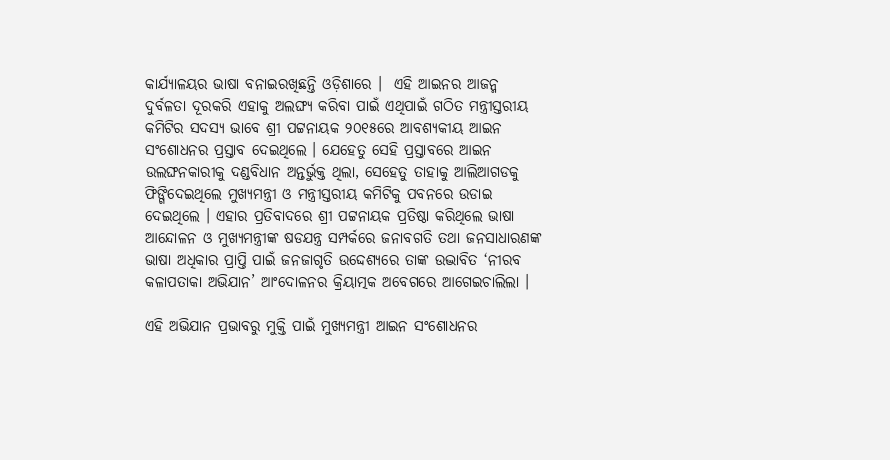କାର୍ଯ୍ୟାଳୟର ଭାଷା ବନାଇରଖିଛନ୍ତି ଓଡ଼ିଶାରେ ।  ଏହି ଆଇନର ଆଜନ୍ମ ଦୁର୍ବଳତା ଦୂରକରି ଏହାକୁ ଅଲଙ୍ଘ୍ଯ କରିବା ପାଇଁ ଏଥିପାଇଁ ଗଠିତ ମନ୍ତ୍ରୀସ୍ତରୀୟ କମିଟିର ସଦସ୍ୟ ଭାବେ ଶ୍ରୀ ପଟ୍ଟନାୟକ ୨୦୧୫ରେ ଆବଶ୍ୟକୀୟ ଆଇନ ସଂଶୋଧନର ପ୍ରସ୍ତାବ ଦେଇଥିଲେ । ଯେହେତୁ ସେହି ପ୍ରସ୍ତାବରେ ଆଇନ ଉଲଙ୍ଘନକାରୀକୁ ଦଣ୍ଡବିଧାନ ଅନ୍ତର୍ଭୁକ୍ତ ଥିଲା, ସେହେତୁ ତାହାକୁ ଆଲିଆଗଡକୁ ଫିଙ୍ଗିଦେଇଥିଲେ ମୁଖ୍ୟମନ୍ତ୍ରୀ ଓ ମନ୍ତ୍ରୀସ୍ତରୀୟ କମିଟିକୁ ପବନରେ ଉଡାଇ ଦେଇଥିଲେ । ଏହାର ପ୍ରତିବାଦରେ ଶ୍ରୀ ପଟ୍ଟନାୟକ ପ୍ରତିଷ୍ଠା କରିଥିଲେ ଭାଷା ଆନ୍ଦୋଳନ ଓ ମୁଖ୍ୟମନ୍ତ୍ରୀଙ୍କ ଷଡଯନ୍ତ୍ର ସମ୍ପର୍କରେ ଜନାବଗତି ତଥା ଜନସାଧାରଣଙ୍କ ଭାଷା ଅଧିକାର ପ୍ରାପ୍ତି ପାଇଁ ଜନଜାଗୃତି ଉଦ୍ଦେଶ୍ୟରେ ତାଙ୍କ ଉଦ୍ଭାବିତ ‘ନୀରବ କଳାପତାକା ଅଭିଯାନ’ ଆଂଦୋଳନର କ୍ରିୟାତ୍ମକ ଅବେଗରେ ଆଗେଇଚାଲିଲା ।

ଏହି ଅଭିଯାନ ପ୍ରଭାବରୁ ମୁକ୍ତି ପାଇଁ ମୁଖ୍ୟମନ୍ତ୍ରୀ ଆଇନ ସଂଶୋଧନର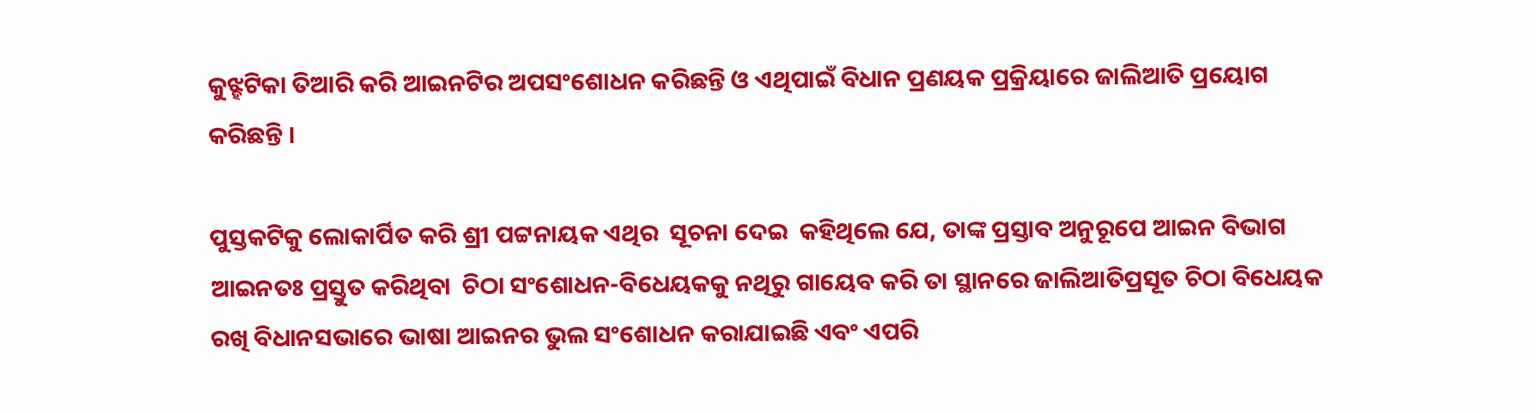କୁଝ୍ହଟିକା ତିଆରି କରି ଆଇନଟିର ଅପସଂଶୋଧନ କରିଛନ୍ତି ଓ ଏଥିପାଇଁ ବିଧାନ ପ୍ରଣୟକ ପ୍ରକ୍ରିୟାରେ ଜାଲିଆତି ପ୍ରୟୋଗ କରିଛନ୍ତି ।

ପୁସ୍ତକଟିକୁ ଲୋକାର୍ପିତ କରି ଶ୍ରୀ ପଟ୍ଟନାୟକ ଏଥିର  ସୂଚନା ଦେଇ  କହିଥିଲେ ଯେ, ତାଙ୍କ ପ୍ରସ୍ତାବ ଅନୁରୂପେ ଆଇନ ବିଭାଗ ଆଇନତଃ ପ୍ରସ୍ତୁତ କରିଥିବା  ଚିଠା ସଂଶୋଧନ-ବିଧେୟକକୁ ନଥିରୁ ଗାୟେବ କରି ତା ସ୍ଥାନରେ ଜାଲିଆତିପ୍ରସୂତ ଚିଠା ବିଧେୟକ ରଖି ବିଧାନସଭାରେ ଭାଷା ଆଇନର ଭୁଲ ସଂଶୋଧନ କରାଯାଇଛି ଏବଂ ଏପରି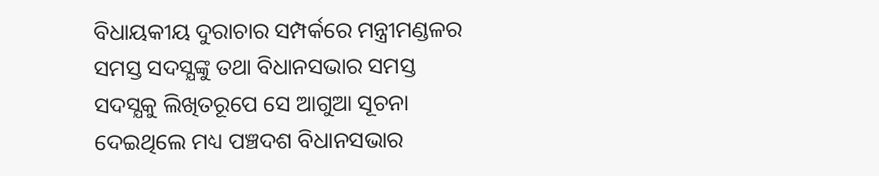ବିଧାୟକୀୟ ଦୁରାଚାର ସମ୍ପର୍କରେ ମନ୍ତ୍ରୀମଣ୍ଡଳର ସମସ୍ତ ସଦସ୍ଯଙ୍କୁ ତଥା ବିଧାନସଭାର ସମସ୍ତ ସଦସ୍ଯକୁ ଲିଖିତରୂପେ ସେ ଆଗୁଆ ସୂଚନା ଦେଇଥିଲେ ମଧ୍ୟ ପଞ୍ଚଦଶ ବିଧାନସଭାର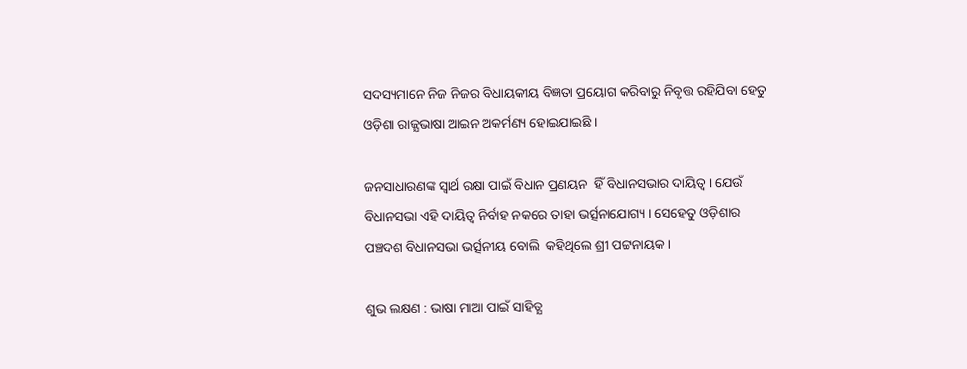ସଦସ୍ୟମାନେ ନିଜ ନିଜର ବିଧାୟକୀୟ ବିଜ୍ଞତା ପ୍ରୟୋଗ କରିବାରୁ ନିବୃତ୍ତ ରହିଯିବା ହେତୁ ଓଡ଼ିଶା ରାଜ୍ଯଭାଷା ଆଇନ ଅକର୍ମଣ୍ୟ ହୋଇଯାଇଛି ।

ଜନସାଧାରଣଙ୍କ ସ୍ଵାର୍ଥ ରକ୍ଷା ପାଇଁ ବିଧାନ ପ୍ରଣୟନ  ହିଁ ବିଧାନସଭାର ଦାୟିତ୍ଵ । ଯେଉଁ ବିଧାନସଭା ଏହି ଦାୟିତ୍ଵ ନିର୍ବାହ ନକରେ ତାହା ଭର୍ତ୍ସନାଯୋଗ୍ୟ । ସେହେତୁ ଓଡ଼ିଶାର ପଞ୍ଚଦଶ ବିଧାନସଭା ଭର୍ତ୍ସନୀୟ ବୋଲି  କହିଥିଲେ ଶ୍ରୀ ପଟ୍ଟନାୟକ ।

ଶୁଭ ଲକ୍ଷଣ : ଭାଷା ମାଆ ପାଇଁ ସାହିତ୍ଯ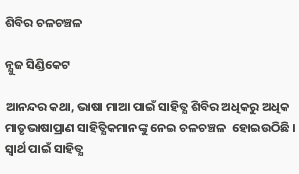ଶିବିର ଚଳଚଞ୍ଚଳ

ନ୍ଯୁଜ ସିଣ୍ଡିକେଟ

ଆନନ୍ଦର କଥା, ଭାଷା ମାଆ ପାଇଁ ସାହିତ୍ଯ ଶିବିର ଅଧିକରୁ ଅଧିକ ମାତୃଭାଷାପ୍ରାଣ ସାହିତ୍ଯିକମାନଙ୍କୁ ନେଇ ଚଳଚଞ୍ଚଳ  ହୋଇଉଠିଛି । ସ୍ଵାର୍ଥ ପାଇଁ ସାହିତ୍ଯ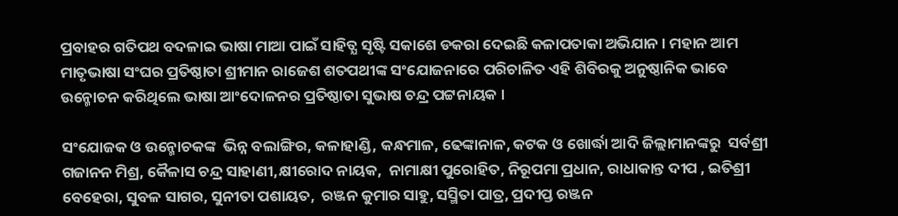ପ୍ରବାହର ଗତିପଥ ବଦଳାଇ ଭାଷା ମାଆ ପାଇଁ ସାହିତ୍ଯ ସୃଷ୍ଟି ସକାଶେ ଡକରା ଦେଇଛି କଳାପତାକା ଅଭିଯାନ । ମହାନ ଆମ ମାତୃଭାଷା ସଂଘର ପ୍ରତିଷ୍ଠାତା ଶ୍ରୀମାନ ରାଜେଶ ଶତପଥୀଙ୍କ ସଂଯୋଜନାରେ ପରିଚାଳିତ ଏହି ଶିବିରକୁ ଅନୁଷ୍ଠାନିକ ଭାବେ ଉନ୍ମୋଚନ କରିଥିଲେ ଭାଷା ଆଂଦୋଳନର ପ୍ରତିଷ୍ଠାତା ସୁଭାଷ ଚନ୍ଦ୍ର ପଟ୍ଟନାୟକ ।

ସଂଯୋଜକ ଓ ଉନ୍ମୋଚକଙ୍କ  ଭିନ୍ନ ବଲାଙ୍ଗିର, କଳାହାଣ୍ଡି, କନ୍ଧମାଳ, ଢେଙ୍କାନାଳ, କଟକ ଓ ଖୋର୍ଦ୍ଧା ଆଦି ଜିଲ୍ଲାମାନଙ୍କରୁ  ସର୍ବଶ୍ରୀ ଗଜାନନ ମିଶ୍ର, କୈଳାସ ଚନ୍ଦ୍ର ସାହାଣୀ,କ୍ଷୀରୋଦ ନାୟକ,  ନାମାକ୍ଷୀ ପୁରୋହିତ, ନିରୂପମା ପ୍ରଧାନ, ରାଧାକାନ୍ତ ଦୀପ , ଇତିଶ୍ରୀ ବେହେରା, ସୁବଳ ସାଗର, ସୁନୀତା ପଶାୟତ,  ରଞ୍ଜନ କୁମାର ସାହୁ, ସସ୍ମିତା ପାତ୍ର, ପ୍ରଦୀପ୍ତ ରଞ୍ଜନ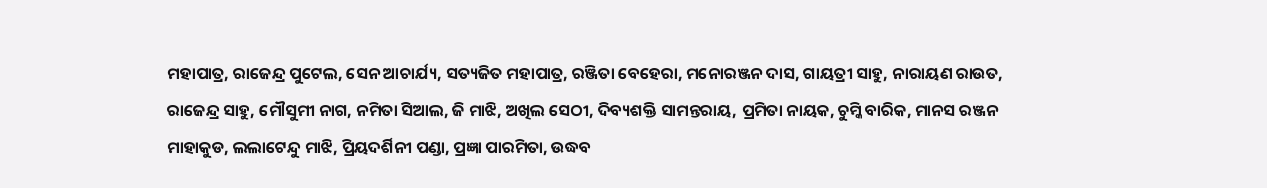ମହାପାତ୍ର, ରାଜେନ୍ଦ୍ର ପୁଟେଲ, ସେନ ଆଚାର୍ଯ୍ୟ, ସତ୍ୟଜିତ ମହାପାତ୍ର, ରଞ୍ଜିତା ବେହେରା, ମନୋରଞ୍ଜନ ଦାସ, ଗାୟତ୍ରୀ ସାହୁ, ନାରାୟଣ ରାଉତ, ରାଜେନ୍ଦ୍ର ସାହୁ, ମୌସୁମୀ ନାଗ, ନମିତା ସିଆଲ, ଜି ମାଝି, ଅଖିଲ ସେଠୀ, ଦିବ୍ୟଶକ୍ତି ସାମନ୍ତରାୟ, ପ୍ରମିତା ନାୟକ, ଚୁମ୍କି ବାରିକ, ମାନସ ରଞ୍ଜନ ମାହାକୁଡ, ଲଲାଟେନ୍ଦୁ ମାଝି, ପ୍ରିୟଦର୍ଶିନୀ ପଣ୍ଡା, ପ୍ରଜ୍ଞା ପାରମିତା, ଉଦ୍ଧବ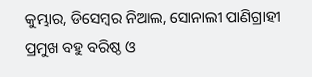କୁମ୍ଭାର, ଡିସେମ୍ବର ନିଆଲ, ସୋନାଲୀ ପାଣିଗ୍ରାହୀ ପ୍ରମୁଖ ବହୁ ବରିଷ୍ଠ ଓ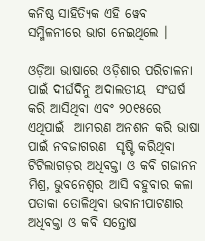କନିଷ୍ଠ ସାହିତ୍ୟିକ ଏହି ୱେବ ସମ୍ମିଳନୀରେ ଭାଗ ନେଇଥିଲେ ।

ଓଡ଼ିଆ ଭାଷାରେ ଓଡ଼ିଶାର ପରିଚାଳନା ପାଇଁ ଦୀର୍ଘଦିନୁ ଅଦାଲତୀୟ  ସଂଘର୍ଷ କରି ଆସିଥିବା ଏବଂ ୨୦୧୫ରେ ଏଥିପାଇଁ  ଆମରଣ ଅନଶନ କରି ଭାଷା ପାଇଁ ନବଜାଗରଣ  ସୃଷ୍ଟି କରିଥିବା ଟିଟିଲାଗଡ଼ର ଅଧିବକ୍ତା ଓ କବି ଗଜାନନ ମିଶ୍ର, ଭୁବନେଶ୍ବର ଆସି ବହୁବାର କଳା ପତାକା ତୋଳିଥିବା ଭବାନୀପାଟଣାର ଅଧିବକ୍ତା ଓ କବି ସନ୍ତୋଷ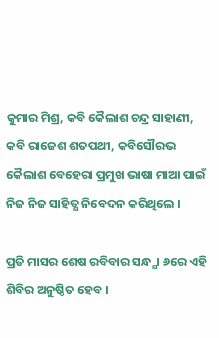କୁମାର ମିଶ୍ର, କବି କୈଲାଶ ଚନ୍ଦ୍ର ସାହାଣୀ, କବି ରାଜେଶ ଶତପଥୀ, କବିସୌରଭ କୈଲାଶ ବେହେରା ପ୍ରମୁଖ ଭାଷା ମାଆ ପାଇଁ ନିଜ ନିଜ ସାହିତ୍ଯ ନିବେଦନ କରିଥିଲେ ।

ପ୍ରତି ମାସର ଶେଷ ରବିବାର ସନ୍ଧ୍ଯା ୬ରେ ଏହି ଶିବିର ଅନୁଷ୍ଠିତ ହେବ ।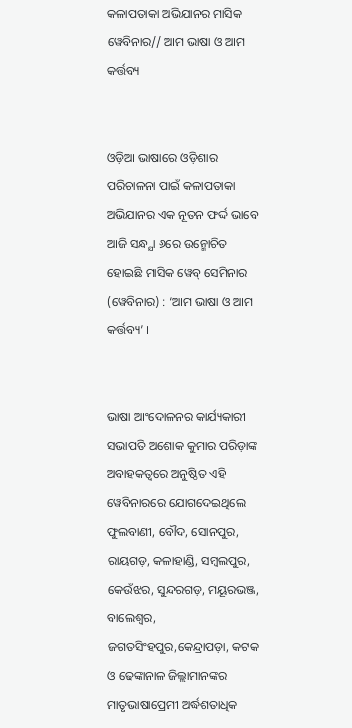କଳାପତାକା ଅଭିଯାନର ମାସିକ ୱେବିନାର// ଆମ ଭାଷା ଓ ଆମ କର୍ତ୍ତବ୍ୟ


ଓଡ଼ିଆ ଭାଷାରେ ଓଡ଼ିଶାର ପରିଚାଳନା ପାଇଁ କଳାପତାକା ଅଭିଯାନର ଏକ ନୂତନ ଫର୍ଦ୍ଦ ଭାବେ ଆଜି ସନ୍ଧ୍ଯା ୬ରେ ଉନ୍ମୋଚିତ ହୋଇଛି ମାସିକ ୱେବ୍ ସେମିନାର (ୱେବିନାର) : ‘ଆମ ଭାଷା ଓ ଆମ କର୍ତ୍ତବ୍ୟ’ ।


ଭାଷା ଆଂଦୋଳନର କାର୍ଯ୍ୟକାରୀ ସଭାପତି ଅଶୋକ କୁମାର ପରିଡ଼ାଙ୍କ ଅବାହକତ୍ବରେ ଅନୁଷ୍ଠିତ ଏହି ୱେବିନାରରେ ଯୋଗଦେଇଥିଲେ ଫୁଲବାଣୀ, ବୌଦ, ସୋନପୁର, ରାୟଗଡ଼, କଳାହାଣ୍ଡି, ସମ୍ବଲପୁର, କେଉଁଝର, ସୁନ୍ଦରଗଡ଼, ମୟୂରଭଞ୍ଜ, ବାଲେଶ୍ଵର, ଜଗତସିଂହପୁର,କେନ୍ଦ୍ରାପଡ଼ା, କଟକ ଓ ଢେଙ୍କାନାଳ ଜିଲ୍ଲାମାନଙ୍କର ମାତୃଭାଷାପ୍ରେମୀ ଅର୍ଦ୍ଧଶତାଧିକ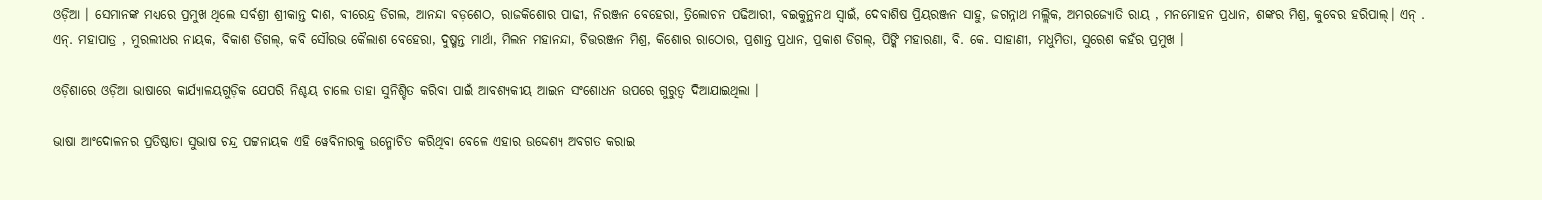ଓଡ଼ିଆ । ସେମାନଙ୍କ ମଧ୍ୟରେ ପ୍ରମୁଖ ଥିଲେ ସର୍ବଶ୍ରୀ ଶ୍ରୀକାନ୍ତ ଦାଶ, ବୀରେନ୍ଦ୍ର ଡିଗଲ, ଆନନ୍ଦା ବଡ଼ଶେଠ, ରାଜକିଶୋର ପାଢୀ, ନିରଞ୍ଜନ ବେହେରା, ତ୍ରିଲୋଚନ ପଢିଆରୀ, ବଇକୁନ୍ଥନଥ ସ୍ଵାଇଁ, ଦେବାଶିଷ ପ୍ରିୟରଞ୍ଜନ ସାହୁ, ଜଗନ୍ନାଥ ମଲ୍ଲିକ, ଅମରଜ୍ୟୋତି ରାୟ , ମନମୋହନ ପ୍ରଧାନ, ଶଙ୍କର ମିଶ୍ର, କୁବେର ହରିପାଲ୍। ଏନ୍ . ଏନ୍. ମହାପାତ୍ର , ମୁରଲୀଧର ନାୟକ, ବିକାଶ ଡିଗଲ୍, କବି ସୌରଭ କୈଲାଶ ବେହେରା, ଦୁଷ୍ମନ୍ତ ମାର୍ଥା, ମିଲନ ମହାନନ୍ଦା, ଚିତ୍ତରଞ୍ଜନ ମିଶ୍ର, କିଶୋର ରାଠୋର, ପ୍ରଶାନ୍ତ ପ୍ରଧାନ, ପ୍ରକାଶ ଡିଗଲ୍, ପିଙ୍କି ମହାରଣା, ବି. କେ. ସାହାଣୀ, ମଧୁମିତା, ସୁରେଶ କହଁର ପ୍ରମୁଖ ।

ଓଡ଼ିଶାରେ ଓଡ଼ିଆ ଭାଷାରେ କାର୍ଯ୍ୟାଳୟଗୁଡ଼ିକ ଯେପରି ନିଶ୍ଚୟ ଚାଲେ ତାହା ସୁନିଶ୍ଚିତ କରିବା ପାଇଁ ଆବଶ୍ୟକୀୟ ଆଇନ ସଂଶୋଧନ ଉପରେ ଗୁରୁତ୍ଵ ଦିଆଯାଇଥିଲା ।

ଭାଷା ଆଂଦୋଳନର ପ୍ରତିଷ୍ଠାତା ସୁଭାଷ ଚନ୍ଦ୍ର ପଟ୍ଟନାୟକ ଏହି ୱେବିନାରକୁ ଉନ୍ମୋଚିତ କରିଥିବା ବେଳେ ଏହାର ଉଦ୍ଦେଶ୍ୟ ଅବଗତ କରାଇ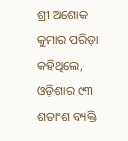ଶ୍ରୀ ଅଶୋକ କୁମାର ପରିଡ଼ା କହିଥିଲେ, ଓଡ଼ିଶାର ୯୩ ଶତାଂଶ ବ୍ୟକ୍ତି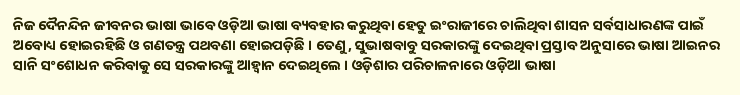ନିଜ ଦୈନନ୍ଦିନ ଜୀବନର ଭାଷା ଭାବେ ଓଡ଼ିଆ ଭାଷା ବ୍ୟବହାର କରୁଥିବା ହେତୁ ଇଂରାଜୀରେ ଚାଲିଥିବା ଶାସନ ସର୍ବସାଧାରଣଙ୍କ ପାଇଁ ଅବୋଧ୍ୟ ହୋଇରହିଛି ଓ ଗଣତନ୍ତ୍ର ପଥବଣା ହୋଇପଡ଼ିଛି । ତେଣୁ, ସୁଭାଷବାବୁ ସରକାରଙ୍କୁ ଦେଇଥିବା ପ୍ରସ୍ତାବ ଅନୁସାରେ ଭାଷା ଆଇନର ସାନି ସଂଶୋଧନ କରିବାକୁ ସେ ସରକାରଙ୍କୁ ଆହ୍ଵାନ ଦେଇଥିଲେ । ଓଡ଼ିଶାର ପରିଚାଳନାରେ ଓଡ଼ିଆ ଭାଷା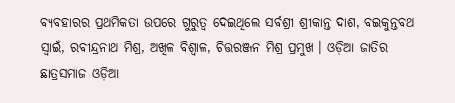ବ୍ୟବହାରର ପ୍ରଥମିକତା ଉପରେ ଗୁରୁତ୍ଵ ଦେଇଥିଲେ ସର୍ବଶ୍ରୀ ଶ୍ରୀକାନ୍ତ ଦାଶ, ବଇକୁନ୍ତବଥ ସ୍ଵାଇଁ, ରବୀନ୍ଦ୍ରନାଥ ମିଶ୍ର, ଅଖିଳ ବିଶ୍ଵାଳ, ଚିତ୍ତରଞ୍ଜନ ମିଶ୍ର ପ୍ରମୁଖ । ଓଡ଼ିଆ ଜାତିର ଛାତ୍ରସମାଜ ଓଡ଼ିଆ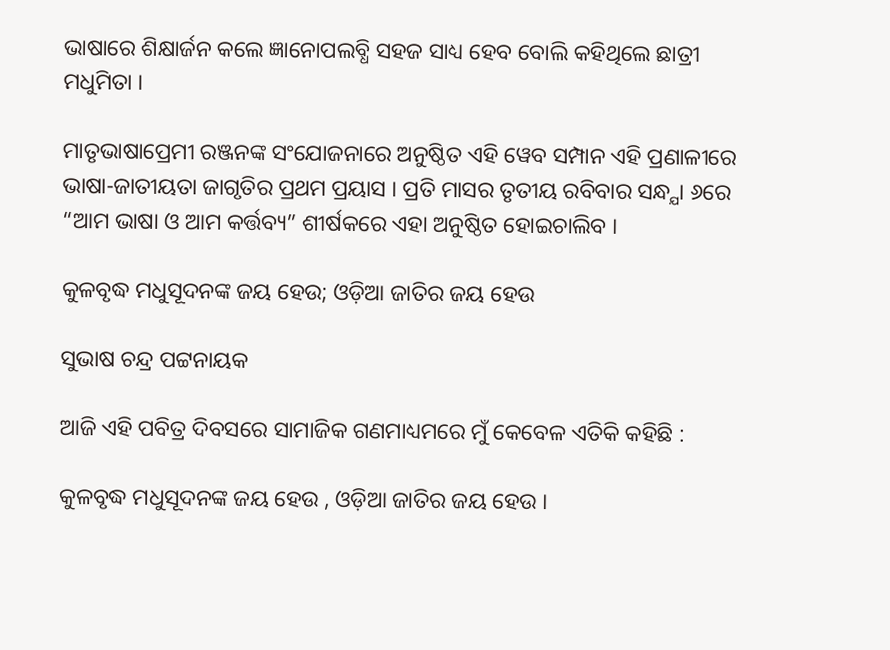ଭାଷାରେ ଶିକ୍ଷାର୍ଜନ କଲେ ଜ୍ଞାନୋପଲବ୍ଧି ସହଜ ସାଧ୍ୟ ହେବ ବୋଲି କହିଥିଲେ ଛାତ୍ରୀ ମଧୁମିତା ।

ମାତୃଭାଷାପ୍ରେମୀ ରଞ୍ଜନଙ୍କ ସଂଯୋଜନାରେ ଅନୁଷ୍ଠିତ ଏହି ୱେବ ସମ୍ପାନ ଏହି ପ୍ରଣାଳୀରେ ଭାଷା-ଜାତୀୟତା ଜାଗୃତିର ପ୍ରଥମ ପ୍ରୟାସ । ପ୍ରତି ମାସର ତୃତୀୟ ରବିବାର ସନ୍ଧ୍ଯା ୬ରେ “ଆମ ଭାଷା ଓ ଆମ କର୍ତ୍ତବ୍ୟ” ଶୀର୍ଷକରେ ଏହା ଅନୁଷ୍ଠିତ ହୋଇଚାଲିବ ।

କୁଳବୃଦ୍ଧ ମଧୁସୂଦନଙ୍କ ଜୟ ହେଉ; ଓଡ଼ିଆ ଜାତିର ଜୟ ହେଉ

ସୁଭାଷ ଚନ୍ଦ୍ର ପଟ୍ଟନାୟକ

ଆଜି ଏହି ପବିତ୍ର ଦିବସରେ ସାମାଜିକ ଗଣମାଧ୍ୟମରେ ମୁଁ କେବେଳ ଏତିକି କହିଛି :

କୁଳବୃଦ୍ଧ ମଧୁସୂଦନଙ୍କ ଜୟ ହେଉ , ଓଡ଼ିଆ ଜାତିର ଜୟ ହେଉ ।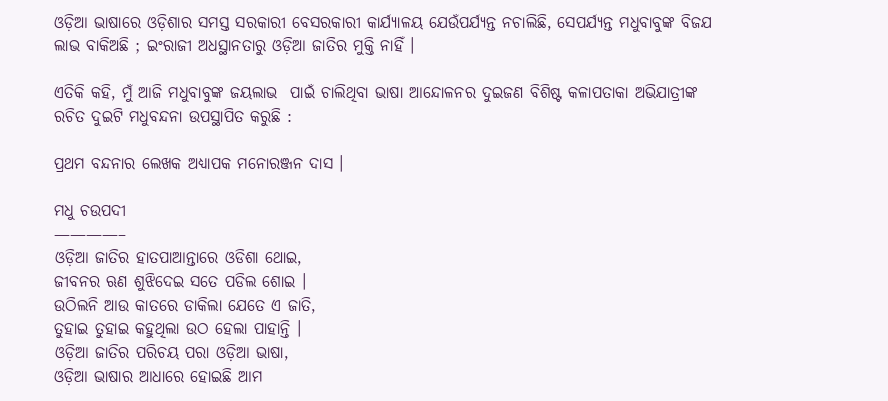ଓଡ଼ିଆ ଭାଷାରେ ଓଡ଼ିଶାର ସମସ୍ତ ସରକାରୀ ବେସରକାରୀ କାର୍ଯ୍ୟାଳୟ ଯେଉଁପର୍ଯ୍ୟନ୍ତ ନଚାଲିଛି, ସେପର୍ଯ୍ୟନ୍ତ ମଧୁବାବୁଙ୍କ ବିଜଯ ଲାଭ ବାକିଅଛି ; ଇଂରାଜୀ ଅଧସ୍ଥାନତାରୁ ଓଡ଼ିଆ ଜାତିର ମୁକ୍ତି ନାହିଁ ।

ଏତିକି କହି, ମୁଁ ଆଜି ମଧୁବାବୁଙ୍କ ଜୟଲାଭ  ପାଇଁ ଚାଲିଥିବା ଭାଷା ଆନ୍ଦୋଳନର ଦୁଇଜଣ ବିଶିଷ୍ଟ କଳାପତାକା ଅଭିଯାତ୍ରୀଙ୍କ ରଚିତ ଦୁଇଟି ମଧୁବନ୍ଦନା ଉପସ୍ଥାପିତ କରୁଛି :

ପ୍ରଥମ ବନ୍ଦନାର ଲେଖକ ଅଧ୍ୟାପକ ମନୋରଞ୍ଜନ ଦାସ ।

ମଧୁ ଚଉପଦୀ
————–
ଓଡ଼ିଆ ଜାତିର ହାତପାଆନ୍ତାରେ ଓଡିଶା ଥୋଇ,
ଜୀବନର ଋଣ ଶୁଝିଦେଇ ସତେ ପଡିଲ ଶୋଇ ।
ଉଠିଲନି ଆଉ କାତରେ ଡାକିଲା ଯେତେ ଏ ଜାତି,
ତୁହାଇ ତୁହାଇ କହୁଥିଲା ଉଠ ହେଲା ପାହାନ୍ତି ।
ଓଡ଼ିଆ ଜାତିର ପରିଚୟ ପରା ଓଡ଼ିଆ ଭାଷା,
ଓଡ଼ିଆ ଭାଷାର ଆଧାରେ ହୋଇଛି ଆମ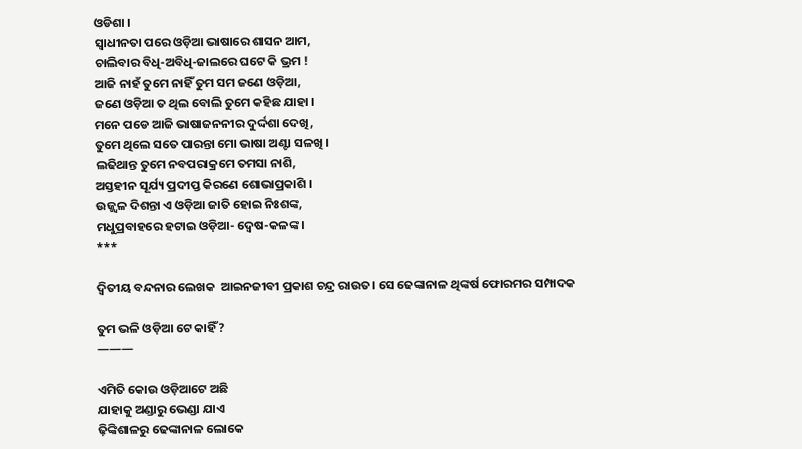ଓଡିଶା ।
ସ୍ଵାଧୀନତା ପରେ ଓଡ଼ିଆ ଭାଷାରେ ଶାସନ ଆମ,
ଚାଲିବାର ବିଧି-ଅବିଧି-ଜାଲରେ ଘଟେ କି ଭ୍ରମ !
ଆଜି ନାହଁ ତୁମେ ନାହିଁ ତୁମ ସମ ଜଣେ ଓଡ଼ିଆ,
ଜଣେ ଓଡ଼ିଆ ତ ଥିଲ ବୋଲି ତୁମେ କହିଛ ଯାହା ।
ମନେ ପଡେ ଆଜି ଭାଷାଜନନୀର ଦୁର୍ଦ୍ଦଶା ଦେଖି,
ତୁମେ ଥିଲେ ସତେ ପାରନ୍ତା ମୋ ଭାଷା ଅଣ୍ଟା ସଳଖି ।
ଲଢିଥାନ୍ତ ତୁମେ ନବପରାକ୍ରମେ ତମସା ନାଶି,
ଅସ୍ତହୀନ ସୂର୍ଯ୍ୟ ପ୍ରଦୀପ୍ତ କିରଣେ ଶୋଭାପ୍ରକାଶି ।
ଉଜ୍ଜ୍ୱଳ ଦିଶନ୍ତା ଏ ଓଡ଼ିଆ ଜାତି ହୋଇ ନିଃଶଙ୍କ,
ମଧୁପ୍ରବାହରେ ହଟାଇ ଓଡ଼ିଆ- ଦ୍ଵେଷ-କଳଙ୍କ ।
***

ଦ୍ଵିତୀୟ ବନ୍ଦନାର ଲେଖକ  ଆଇନଜୀବୀ ପ୍ରକାଶ ଚନ୍ଦ୍ର ରାଉତ। ସେ ଢେଙ୍କାନାଳ ଥିଙ୍କର୍ଷ ଫୋରମର ସମ୍ପାଦକ

ତୁମ ଭଳି ଓଡ଼ିଆ ଟେ କାହିଁ ?
———

ଏମିତି କୋଉ ଓଡ଼ିଆଟେ ଅଛି
ଯାହାକୁ ଅଣ୍ଡାରୁ ଭେଣ୍ଡା ଯାଏ
ଢ଼ିଙ୍କିଶାଳରୁ ଢେଙ୍କାନାଳ ଲୋକେ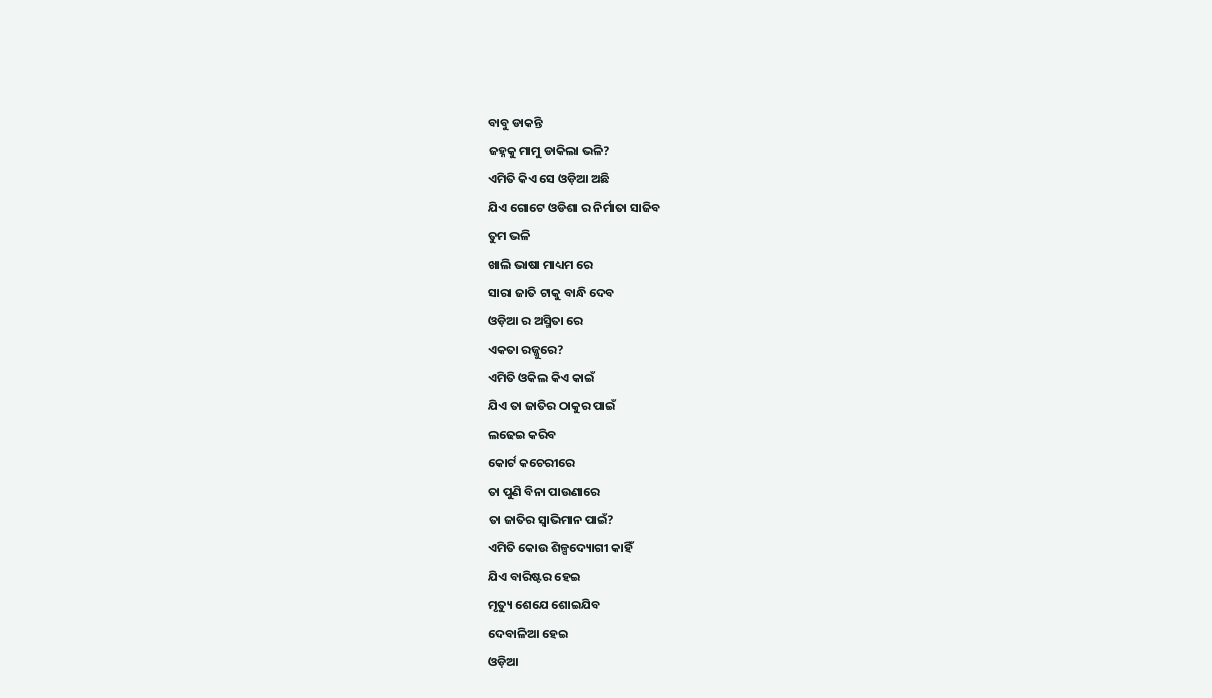ବାବୁ ଡାକନ୍ତି
ଜହ୍ନକୁ ମାମୁ ଡାକିଲା ଭଳି?
ଏମିତି କିଏ ସେ ଓଡ଼ିଆ ଅଛି
ଯିଏ ଗୋଟେ ଓଡିଶା ର ନିର୍ମାତା ସାଜିବ
ତୁମ ଭଳି
ଖାଲି ଭାଷା ମାଧ୍ୟମ ରେ
ସାରା ଜାତି ଟାକୁ ବାନ୍ଧି ଦେବ
ଓଡ଼ିଆ ର ଅସ୍ମିତା ରେ
ଏକତା ରଜ୍ଜୁରେ?
ଏମିତି ଓକିଲ କିଏ କାଇଁ
ଯିଏ ତା ଜାତିର ଠାକୁର ପାଇଁ
ଲଢେଇ କରିବ
କୋର୍ଟ କଚେରୀରେ
ତା ପୁଣି ବିନା ପାଉଣାରେ
ତା ଜାତିର ସ୍ୱାଭିମାନ ପାଇଁ?
ଏମିତି କୋଉ ଶିଳ୍ପଦ୍ୟୋଗୀ କାହିଁ
ଯିଏ ବାରିଷ୍ଟର ହେଇ
ମୃତ୍ୟୁ ଶେଯେ ଶୋଇଯିବ
ଦେବାଳିଆ ହେଇ
ଓଡ଼ିଆ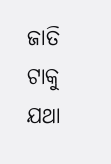ଜାତି ଟାକୁ
ଯଥା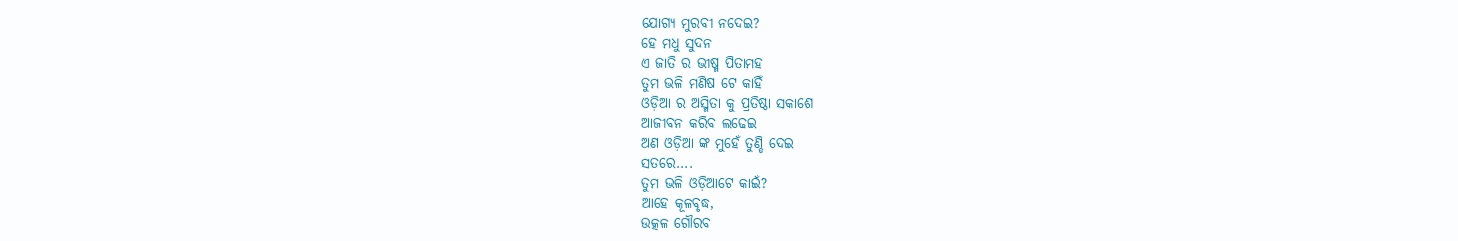ଯୋଗ୍ୟ ମୁରବୀ ନଦେଇ?
ହେ ମଧୁ ସୁଦନ
ଏ ଜାତି ର ଭୀଷ୍ମ ପିତାମହ
ତୁମ ଭଳି ମଣିଷ ଟେ କାହିଁ
ଓଡ଼ିଆ ର ଅସ୍ମିତା କୁ ପ୍ରତିଷ୍ଠା ସକାଶେ
ଆଜୀବନ କରିବ ଲଢେଇ
ଅଣ ଓଡ଼ିଆ ଙ୍କ ମୁହେଁ ତୁଣ୍ଡି ଦେଇ
ସତରେ….
ତୁମ ଭଳି ଓଡ଼ିଆଟେ କାଇଁ?
ଆହେ କୂଳବୃଦ୍ଧ,
ଉତ୍କଳ ଗୌରବ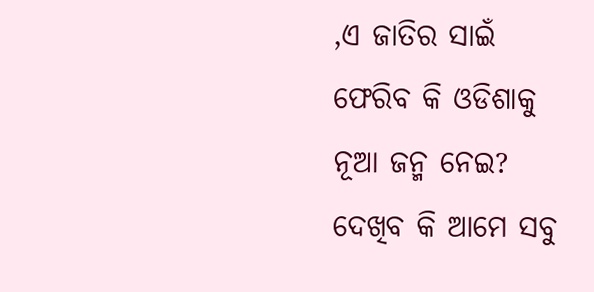,ଏ ଜାତିର ସାଇଁ
ଫେରିବ କି ଓଡିଶାକୁ
ନୂଆ ଜନ୍ମ ନେଇ?
ଦେଖିବ କି ଆମେ ସବୁ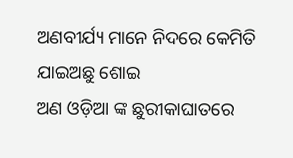ଅଣବୀର୍ଯ୍ୟ ମାନେ ନିଦରେ କେମିତି
ଯାଇଅଛୁ ଶୋଇ
ଅଣ ଓଡ଼ିଆ ଙ୍କ ଛୁରୀକାଘାତରେ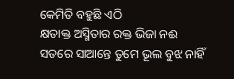କେମିତି ବହୁଛି ଏଠି
କ୍ଷତାକ୍ତ ଅସ୍ମିତାର ରକ୍ତ ଭିଜା ନଈ
ସତରେ ସାଆନ୍ତେ ତୁମେ ଭୂଲ ବୁଝ ନାହିଁ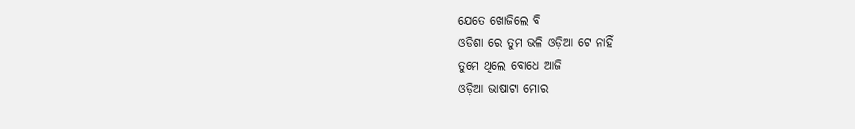ଯେତେ ଖୋଜିଲେ ବି
ଓଡିଶା ରେ ତୁମ ଭଳି ଓଡ଼ିଆ ଟେ ନାହିଁ
ତୁମେ ଥିଲେ ବୋଧେ ଆଜି
ଓଡ଼ିଆ ଭାଷାଟା ମୋର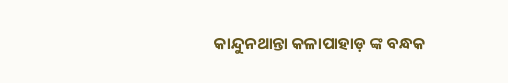କାନ୍ଦୁନଥାନ୍ତା କଳାପାହାଡ଼ ଙ୍କ ବନ୍ଧକ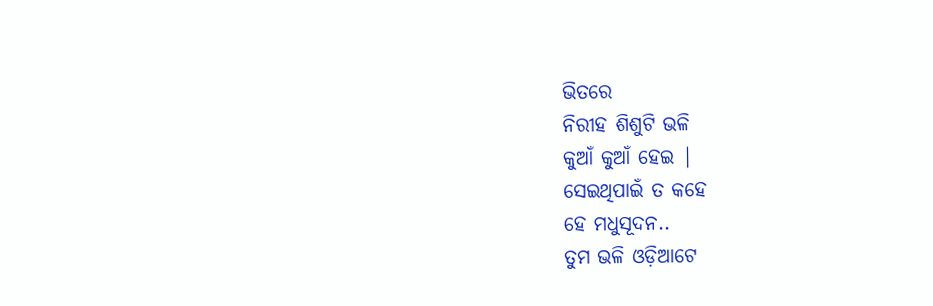ଭିତରେ
ନିରୀହ ଶିଶୁଟି ଭଳି
କୁଆଁ କୁଆଁ ହେଇ |
ସେଇଥିପାଇଁ ତ କହେ
ହେ ମଧୁସୂଦନ..
ତୁମ ଭଳି ଓଡ଼ିଆଟେ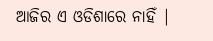ଆଜିର ଏ ଓଡିଶାରେ ନାହିଁ |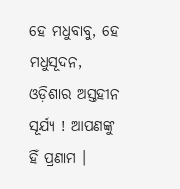ହେ ମଧୁବାବୁ, ହେ ମଧୁସୂଦନ, ଓଡ଼ିଶାର ଅସ୍ତହୀନ ସୂର୍ଯ୍ୟ ! ଆପଣଙ୍କୁ ହିଁ ପ୍ରଣାମ ।